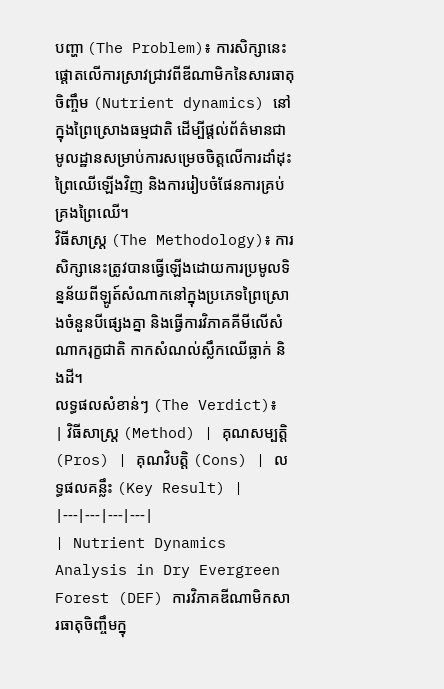បញ្ហា (The Problem)៖ ការសិក្សានេះផ្តោតលើការស្រាវជ្រាវពីឌីណាមិកនៃសារធាតុចិញ្ចឹម (Nutrient dynamics) នៅក្នុងព្រៃស្រោងធម្មជាតិ ដើម្បីផ្តល់ព័ត៌មានជាមូលដ្ឋានសម្រាប់ការសម្រេចចិត្តលើការដាំដុះព្រៃឈើឡើងវិញ និងការរៀបចំផែនការគ្រប់គ្រងព្រៃឈើ។
វិធីសាស្ត្រ (The Methodology)៖ ការសិក្សានេះត្រូវបានធ្វើឡើងដោយការប្រមូលទិន្នន័យពីឡូត៍សំណាកនៅក្នុងប្រភេទព្រៃស្រោងចំនួនបីផ្សេងគ្នា និងធ្វើការវិភាគគីមីលើសំណាករុក្ខជាតិ កាកសំណល់ស្លឹកឈើធ្លាក់ និងដី។
លទ្ធផលសំខាន់ៗ (The Verdict)៖
| វិធីសាស្ត្រ (Method) | គុណសម្បត្តិ (Pros) | គុណវិបត្តិ (Cons) | លទ្ធផលគន្លឹះ (Key Result) |
|---|---|---|---|
| Nutrient Dynamics Analysis in Dry Evergreen Forest (DEF) ការវិភាគឌីណាមិកសារធាតុចិញ្ចឹមក្នុ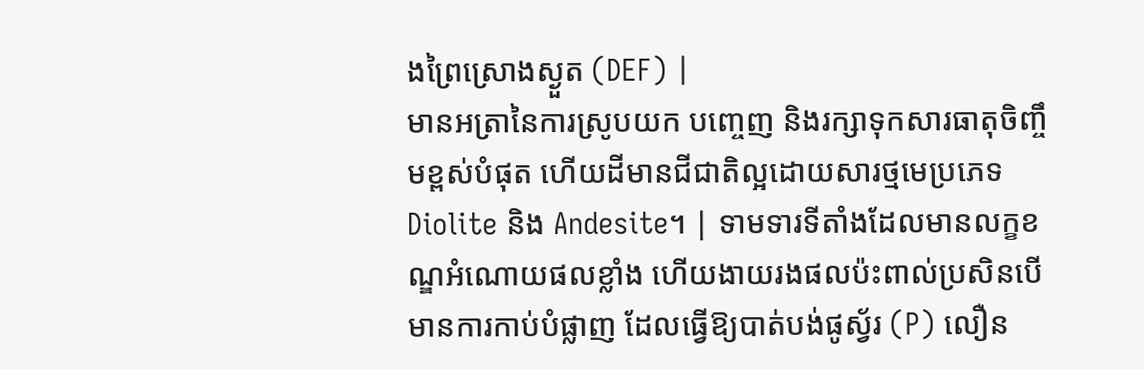ងព្រៃស្រោងស្ងួត (DEF) |
មានអត្រានៃការស្រូបយក បញ្ចេញ និងរក្សាទុកសារធាតុចិញ្ចឹមខ្ពស់បំផុត ហើយដីមានជីជាតិល្អដោយសារថ្មមេប្រភេទ Diolite និង Andesite។ | ទាមទារទីតាំងដែលមានលក្ខខណ្ឌអំណោយផលខ្លាំង ហើយងាយរងផលប៉ះពាល់ប្រសិនបើមានការកាប់បំផ្លាញ ដែលធ្វើឱ្យបាត់បង់ផូស្វ័រ (P) លឿន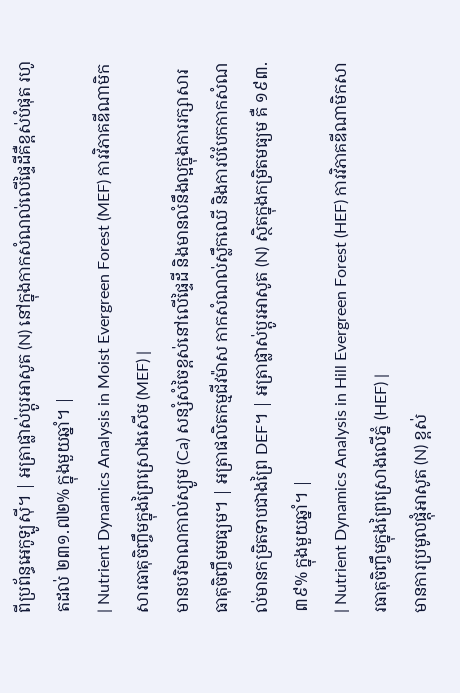ពីប្រព័ន្ធអេកូឡូស៊ី។ | អត្រាផ្លាស់ប្តូរអាសូត (N) នៅក្នុងកាកសំណល់លើផ្ទៃដីគឺខ្ពស់បំផុត រហូតដល់ ២៣១.៧២% ក្នុងមួយឆ្នាំ។ |
| Nutrient Dynamics Analysis in Moist Evergreen Forest (MEF) ការវិភាគឌីណាមិកសារធាតុចិញ្ចឹមក្នុងព្រៃស្រោងសើម (MEF) |
មានបរិមាណកាល់ស្យូម (Ca) សន្សំសំចៃខ្ពស់នៅលើផ្ទៃដី និងមានលំនឹងល្អក្នុងការរក្សាសារធាតុចិញ្ចឹមមធ្យម។ | អត្រាផលិតកម្មជីវម៉ាស កាកសំណល់ស្លឹកឈើ និងការបំបែកកាកសំណល់មានកម្រិតទាបជាងព្រៃ DEF។ | អត្រាផ្លាស់ប្តូរអាសូត (N) ស្ថិតក្នុងកម្រិតមធ្យម គឺ ១៩៣.៣៩% ក្នុងមួយឆ្នាំ។ |
| Nutrient Dynamics Analysis in Hill Evergreen Forest (HEF) ការវិភាគឌីណាមិកសារធាតុចិញ្ចឹមក្នុងព្រៃស្រោងលើភ្នំ (HEF) |
មានការប្រមូលផ្តុំអាសូត (N) ខ្ពស់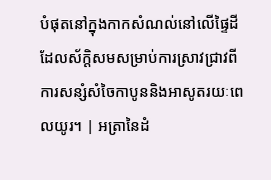បំផុតនៅក្នុងកាកសំណល់នៅលើផ្ទៃដី ដែលស័ក្តិសមសម្រាប់ការស្រាវជ្រាវពីការសន្សំសំចៃកាបូននិងអាសូតរយៈពេលយូរ។ | អត្រានៃដំ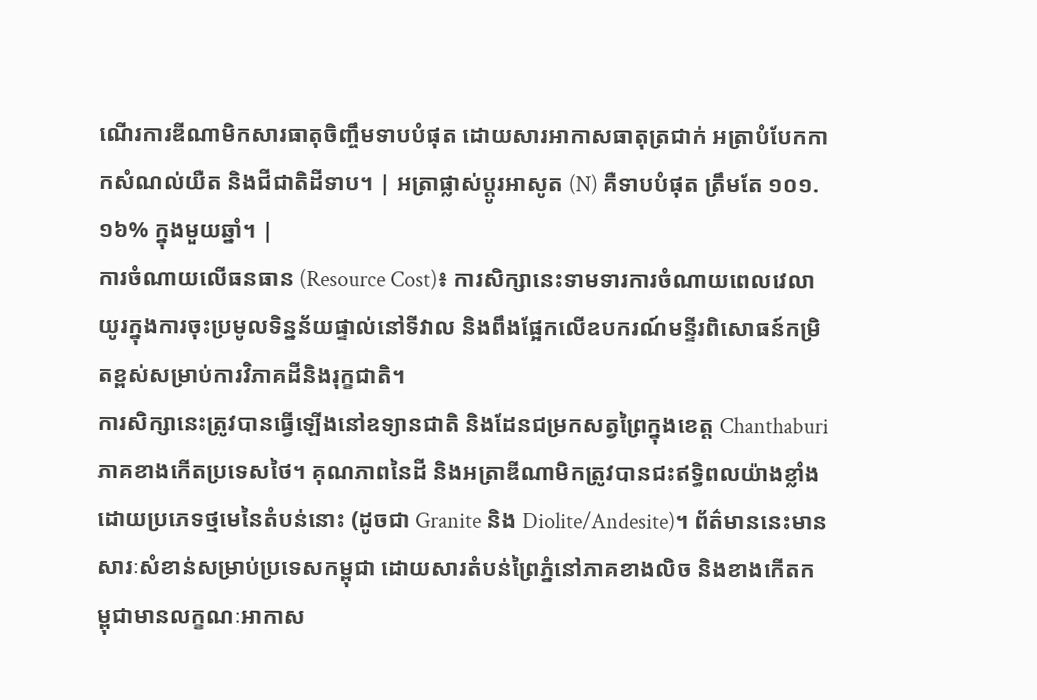ណើរការឌីណាមិកសារធាតុចិញ្ចឹមទាបបំផុត ដោយសារអាកាសធាតុត្រជាក់ អត្រាបំបែកកាកសំណល់យឺត និងជីជាតិដីទាប។ | អត្រាផ្លាស់ប្តូរអាសូត (N) គឺទាបបំផុត ត្រឹមតែ ១០១.១៦% ក្នុងមួយឆ្នាំ។ |
ការចំណាយលើធនធាន (Resource Cost)៖ ការសិក្សានេះទាមទារការចំណាយពេលវេលាយូរក្នុងការចុះប្រមូលទិន្នន័យផ្ទាល់នៅទីវាល និងពឹងផ្អែកលើឧបករណ៍មន្ទីរពិសោធន៍កម្រិតខ្ពស់សម្រាប់ការវិភាគដីនិងរុក្ខជាតិ។
ការសិក្សានេះត្រូវបានធ្វើឡើងនៅឧទ្យានជាតិ និងដែនជម្រកសត្វព្រៃក្នុងខេត្ត Chanthaburi ភាគខាងកើតប្រទេសថៃ។ គុណភាពនៃដី និងអត្រាឌីណាមិកត្រូវបានជះឥទ្ធិពលយ៉ាងខ្លាំងដោយប្រភេទថ្មមេនៃតំបន់នោះ (ដូចជា Granite និង Diolite/Andesite)។ ព័ត៌មាននេះមានសារៈសំខាន់សម្រាប់ប្រទេសកម្ពុជា ដោយសារតំបន់ព្រៃភ្នំនៅភាគខាងលិច និងខាងកើតកម្ពុជាមានលក្ខណៈអាកាស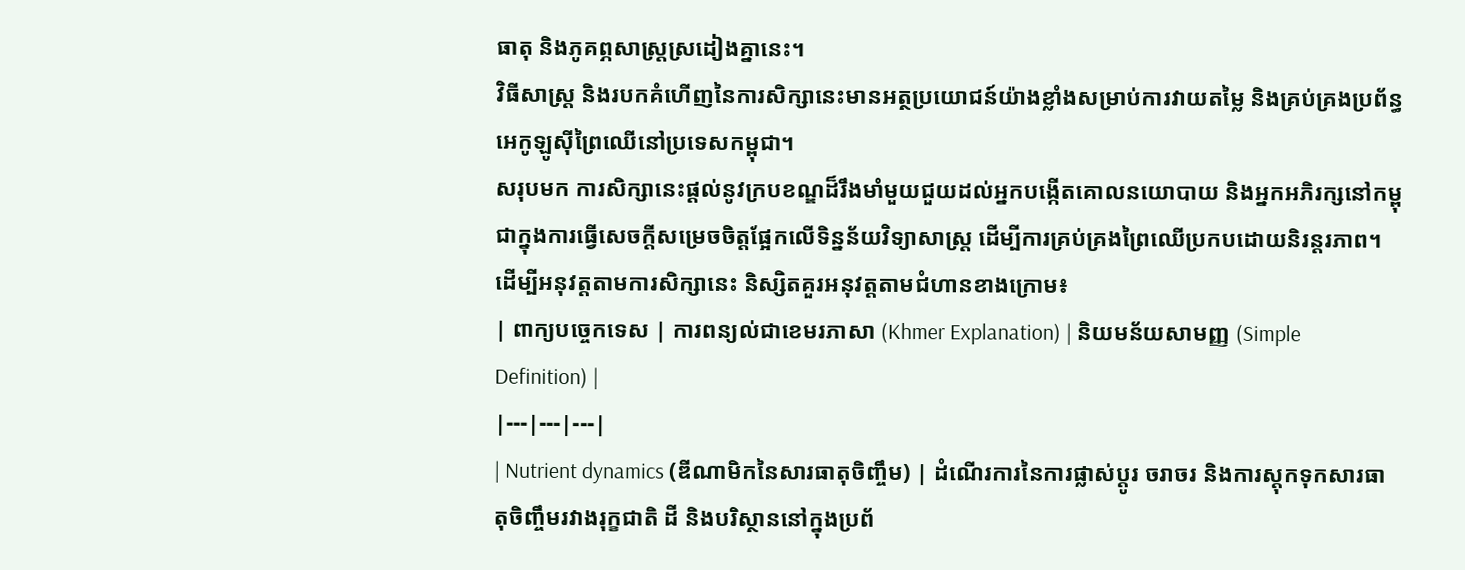ធាតុ និងភូគព្ភសាស្ត្រស្រដៀងគ្នានេះ។
វិធីសាស្ត្រ និងរបកគំហើញនៃការសិក្សានេះមានអត្ថប្រយោជន៍យ៉ាងខ្លាំងសម្រាប់ការវាយតម្លៃ និងគ្រប់គ្រងប្រព័ន្ធអេកូឡូស៊ីព្រៃឈើនៅប្រទេសកម្ពុជា។
សរុបមក ការសិក្សានេះផ្តល់នូវក្របខណ្ឌដ៏រឹងមាំមួយជួយដល់អ្នកបង្កើតគោលនយោបាយ និងអ្នកអភិរក្សនៅកម្ពុជាក្នុងការធ្វើសេចក្តីសម្រេចចិត្តផ្អែកលើទិន្នន័យវិទ្យាសាស្ត្រ ដើម្បីការគ្រប់គ្រងព្រៃឈើប្រកបដោយនិរន្តរភាព។
ដើម្បីអនុវត្តតាមការសិក្សានេះ និស្សិតគួរអនុវត្តតាមជំហានខាងក្រោម៖
| ពាក្យបច្ចេកទេស | ការពន្យល់ជាខេមរភាសា (Khmer Explanation) | និយមន័យសាមញ្ញ (Simple Definition) |
|---|---|---|
| Nutrient dynamics (ឌីណាមិកនៃសារធាតុចិញ្ចឹម) | ដំណើរការនៃការផ្លាស់ប្តូរ ចរាចរ និងការស្តុកទុកសារធាតុចិញ្ចឹមរវាងរុក្ខជាតិ ដី និងបរិស្ថាននៅក្នុងប្រព័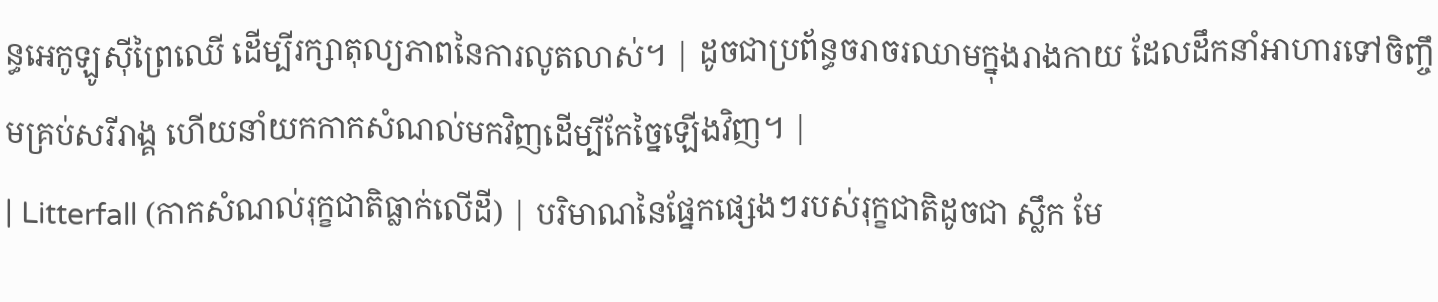ន្ធអេកូឡូស៊ីព្រៃឈើ ដើម្បីរក្សាតុល្យភាពនៃការលូតលាស់។ | ដូចជាប្រព័ន្ធចរាចរឈាមក្នុងរាងកាយ ដែលដឹកនាំអាហារទៅចិញ្ចឹមគ្រប់សរីរាង្គ ហើយនាំយកកាកសំណល់មកវិញដើម្បីកែច្នៃឡើងវិញ។ |
| Litterfall (កាកសំណល់រុក្ខជាតិធ្លាក់លើដី) | បរិមាណនៃផ្នែកផ្សេងៗរបស់រុក្ខជាតិដូចជា ស្លឹក មែ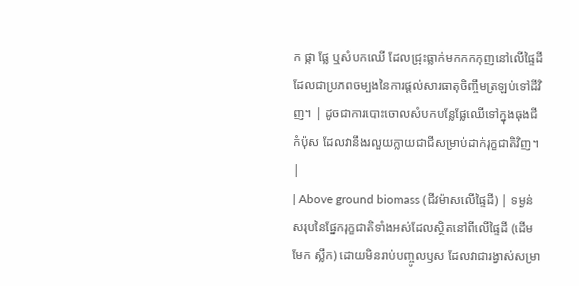ក ផ្កា ផ្លែ ឬសំបកឈើ ដែលជ្រុះធ្លាក់មកកកកុញនៅលើផ្ទៃដី ដែលជាប្រភពចម្បងនៃការផ្តល់សារធាតុចិញ្ចឹមត្រឡប់ទៅដីវិញ។ | ដូចជាការបោះចោលសំបកបន្លែផ្លែឈើទៅក្នុងធុងជីកំប៉ុស ដែលវានឹងរលួយក្លាយជាជីសម្រាប់ដាក់រុក្ខជាតិវិញ។ |
| Above ground biomass (ជីវម៉ាសលើផ្ទៃដី) | ទម្ងន់សរុបនៃផ្នែករុក្ខជាតិទាំងអស់ដែលស្ថិតនៅពីលើផ្ទៃដី (ដើម មែក ស្លឹក) ដោយមិនរាប់បញ្ចូលឫស ដែលវាជារង្វាស់សម្រា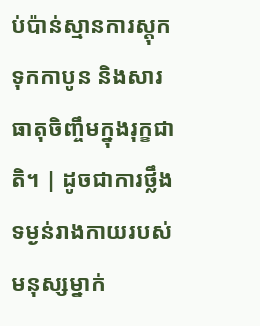ប់ប៉ាន់ស្មានការស្តុកទុកកាបូន និងសារធាតុចិញ្ចឹមក្នុងរុក្ខជាតិ។ | ដូចជាការថ្លឹងទម្ងន់រាងកាយរបស់មនុស្សម្នាក់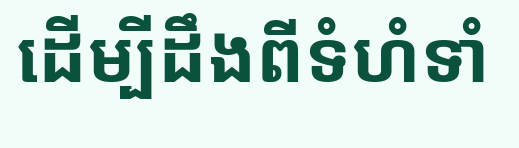ដើម្បីដឹងពីទំហំទាំ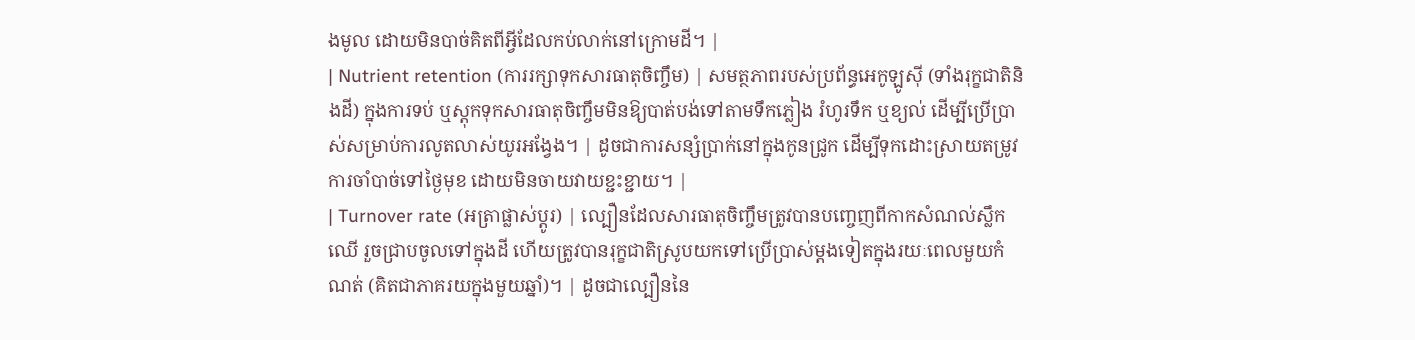ងមូល ដោយមិនបាច់គិតពីអ្វីដែលកប់លាក់នៅក្រោមដី។ |
| Nutrient retention (ការរក្សាទុកសារធាតុចិញ្ចឹម) | សមត្ថភាពរបស់ប្រព័ន្ធអេកូឡូស៊ី (ទាំងរុក្ខជាតិនិងដី) ក្នុងការទប់ ឬស្តុកទុកសារធាតុចិញ្ចឹមមិនឱ្យបាត់បង់ទៅតាមទឹកភ្លៀង រំហូរទឹក ឬខ្យល់ ដើម្បីប្រើប្រាស់សម្រាប់ការលូតលាស់យូរអង្វែង។ | ដូចជាការសន្សំប្រាក់នៅក្នុងកូនជ្រូក ដើម្បីទុកដោះស្រាយតម្រូវការចាំបាច់ទៅថ្ងៃមុខ ដោយមិនចាយវាយខ្ជះខ្ជាយ។ |
| Turnover rate (អត្រាផ្លាស់ប្តូរ) | ល្បឿនដែលសារធាតុចិញ្ចឹមត្រូវបានបញ្ចេញពីកាកសំណល់ស្លឹកឈើ រួចជ្រាបចូលទៅក្នុងដី ហើយត្រូវបានរុក្ខជាតិស្រូបយកទៅប្រើប្រាស់ម្តងទៀតក្នុងរយៈពេលមួយកំណត់ (គិតជាភាគរយក្នុងមួយឆ្នាំ)។ | ដូចជាល្បឿននៃ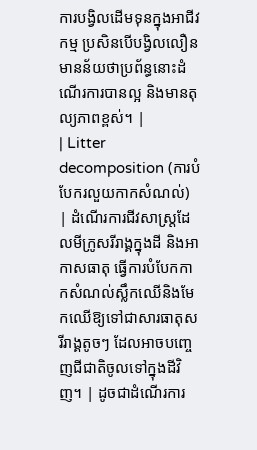ការបង្វិលដើមទុនក្នុងអាជីវកម្ម ប្រសិនបើបង្វិលលឿន មានន័យថាប្រព័ន្ធនោះដំណើរការបានល្អ និងមានតុល្យភាពខ្ពស់។ |
| Litter decomposition (ការបំបែករលួយកាកសំណល់) | ដំណើរការជីវសាស្ត្រដែលមីក្រូសរីរាង្គក្នុងដី និងអាកាសធាតុ ធ្វើការបំបែកកាកសំណល់ស្លឹកឈើនិងមែកឈើឱ្យទៅជាសារធាតុសរីរាង្គតូចៗ ដែលអាចបញ្ចេញជីជាតិចូលទៅក្នុងដីវិញ។ | ដូចជាដំណើរការ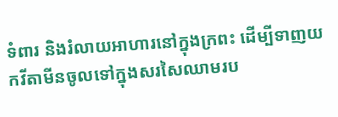ទំពារ និងរំលាយអាហារនៅក្នុងក្រពះ ដើម្បីទាញយកវីតាមីនចូលទៅក្នុងសរសៃឈាមរប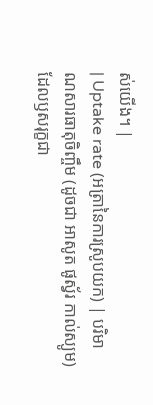ស់យើង។ |
| Uptake rate (អត្រានៃការស្រូបយក) | បរិមាណសារធាតុចិញ្ចឹម (ដូចជា អាសូត ផូស្វ័រ កាល់ស្យូម) ដែលឫសរុក្ខជា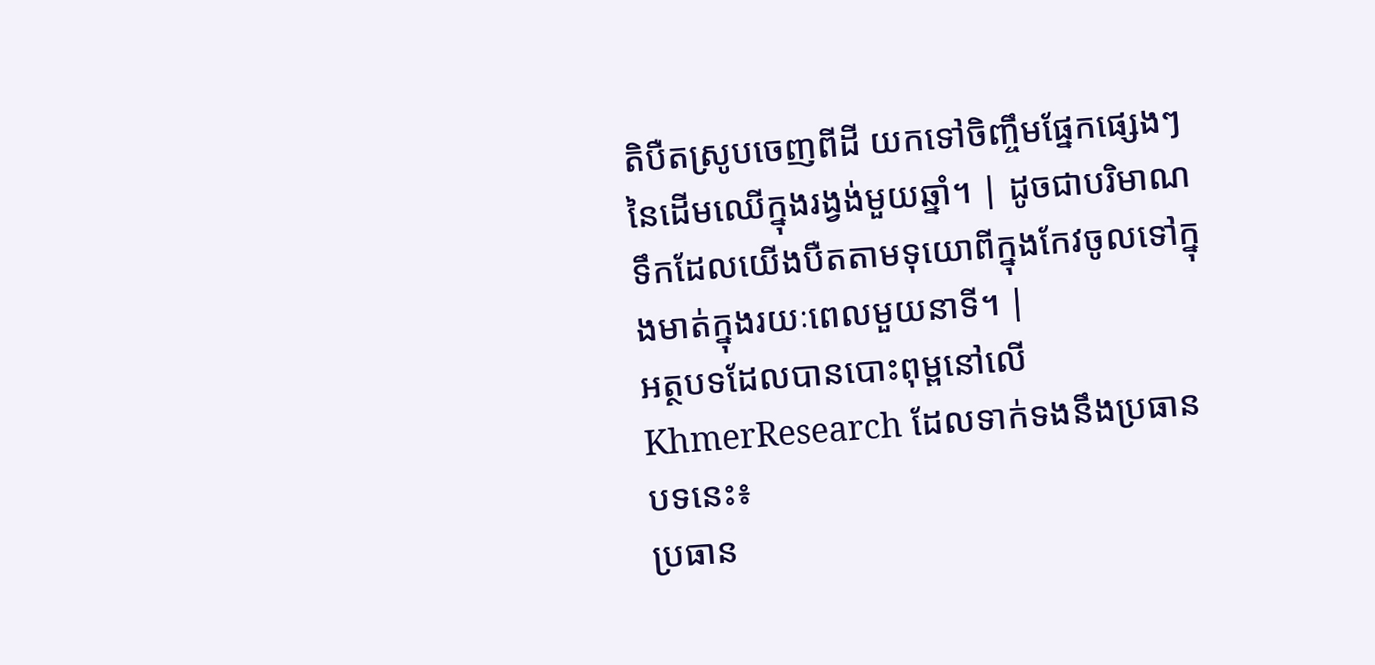តិបឺតស្រូបចេញពីដី យកទៅចិញ្ចឹមផ្នែកផ្សេងៗនៃដើមឈើក្នុងរង្វង់មួយឆ្នាំ។ | ដូចជាបរិមាណទឹកដែលយើងបឺតតាមទុយោពីក្នុងកែវចូលទៅក្នុងមាត់ក្នុងរយៈពេលមួយនាទី។ |
អត្ថបទដែលបានបោះពុម្ពនៅលើ KhmerResearch ដែលទាក់ទងនឹងប្រធានបទនេះ៖
ប្រធាន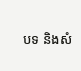បទ និងសំ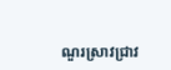ណួរស្រាវជ្រាវ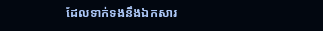ដែលទាក់ទងនឹងឯកសារ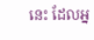នេះ ដែលអ្ន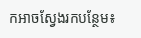កអាចស្វែងរកបន្ថែម៖